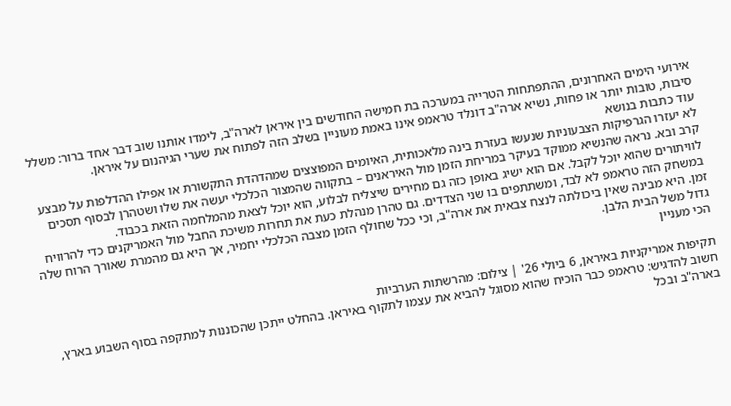אירועי הימים האחרונים, ההתפתחות הטרייה במערכה בת חמישה החודשים בין איראן לארה"ב, לימדו אותנו שוב דבר אחד ברור: משלל סיבות, טובות יותר או פחות, נשיא ארה"ב דונלד טראמפ אינו באמת מעוניין בשלב הזה לפתוח את שערי הגיהנום על איראן.
עוד כתבות בנושא
לא יעזרו הגרפיקות הצבעוניות שנעשו בעזרת בינה מלאכותית, האיומים המפוצצים שמהדהדת התקשורת או אפילו ההדלפות על מבצע קרב ובא. נראה שהנשיא ממוקד בעיקר במריחת הזמן מול האיראנים – בתקווה שהמצור הכלכלי יעשה את שלו ושטהרן לבסוף תסכים לוויתורים שהוא יוכל לקבל. אם הוא ישיג באופן כזה גם מחירים שיצליח לבלוע, הוא יוכל לצאת מהמלחמה הזאת בכבוד.
במשחק הזה טראמפ לא לבד, ומשתתפים בו שני הצדדים. גם טהרן מנהלת כעת את תחרות משיכת החבל מול האמריקנים כדי להרוויח זמן. היא מבינה שאין ביכולתה לנצח צבאית את ארה"ב, וכי ככל שחולף הזמן מצבה הכלכלי יחמיר, אך היא גם מהמרת שאורך הרוח שלה גדול משל הבית הלבן.
הכי מעניין

תקיפות אמריקניות באיראן, 6 ביולי 26' | צילום: מהרשתות הערביות
חשוב להדגיש: טראמפ כבר הוכיח שהוא מסוגל להביא את עצמו לתקוף באיראן. בהחלט ייתכן שהכוננות למתקפה בסוף השבוע בארץ, בארה"ב ובכל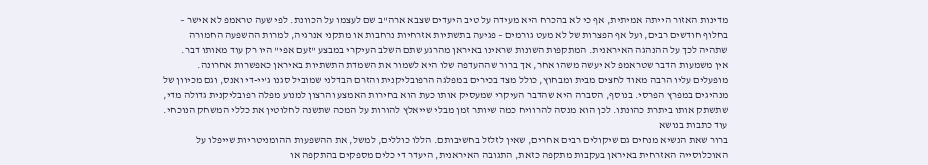מדינות האזור הייתה אמיתית, אף כי לא בהכרח היא מעידה על טיב היעדים שצבא ארה"ב שם לעצמו על הכוונת. לפי שעה טראמפ לא אישר – בחלוף חודשים רבים, ועל אף הפצרות של לא מעט גורמים – פגיעה בתשתיות אזרחיות נרחבות או מתקני אנרגיה, למרות ההשפעה החמורה שתהיה לכך על ההנהגה האיראנית. המתקפות השונות שראינו באיראן מהרגע שתם השלב העיקרי במבצע "זעם אפי" היו רק עוד מאותו דבר.
אין משמעות הדבר שטראמפ לא יעשה משהו אחר, אך ברור שההעדפה שלו היא לשמור את השמדת התשתיות באיראן כאפשרות אחרונה. מופעלים עליו הרבה מאוד לחצים מבית ומבחוץ, כולל מצד בכירים במפלגה הרפובליקנית והזרם הבדלני שמוביל סגנו ג'יי-די ואנס, וגם מכיוון של מנהיגים במפרץ הפרסי. בנוסף, הסברה היא שהדבר העיקרי שמעסיק אותו כעת הוא בחירות האמצע והרצון למנוע מפלה רפובליקנית גדולה מדי, שתשתק אותו ביתרת כהונתו. לכן הוא מנסה להרוויח כמה שיותר זמן מבלי שייאלץ להורות על המכה שתשנה לחלוטין את כללי המשחק הנוכחי.
עוד כתבות בנושא
ברור שאת הנשיא מנחים גם שיקולים רבים אחרים, שאין לזלזל בחשיבותם. הללו כוללים, למשל, את ההשפעות ההומניטריות שייפלו על האוכלוסייה האזרחית באיראן בעקבות מתקפה כזאת, התגובה האיראנית, היעדר די כלים מספקים בהתקפה או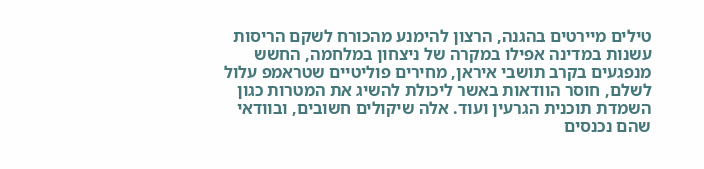טילים מיירטים בהגנה, הרצון להימנע מהכורח לשקם הריסות עשנות במדינה אפילו במקרה של ניצחון במלחמה, החשש מנפגעים בקרב תושבי איראן, מחירים פוליטיים שטראמפ עלול לשלם, חוסר הוודאות באשר ליכולת להשיג את המטרות כגון השמדת תוכנית הגרעין ועוד. אלה שיקולים חשובים, ובוודאי שהם נכנסים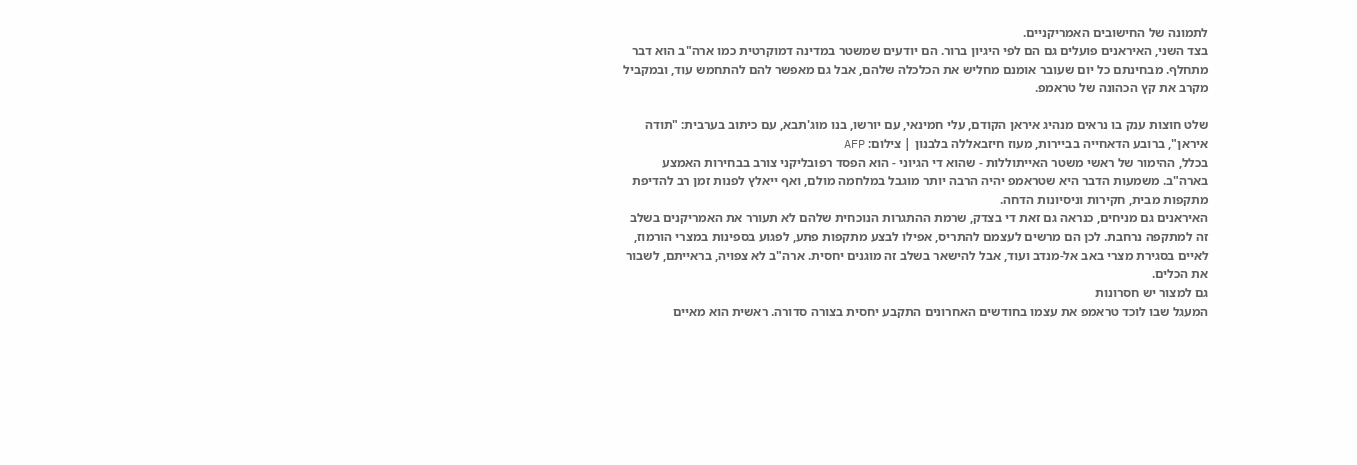לתמונה של החישובים האמריקניים.
בצד השני, האיראנים פועלים גם הם לפי היגיון ברור. הם יודעים שמשטר במדינה דמוקרטית כמו ארה"ב הוא דבר מתחלף. מבחינתם כל יום שעובר אומנם מחליש את הכלכלה שלהם, אבל גם מאפשר להם להתחמש עוד, ובמקביל מקרב את קץ הכהונה של טראמפ.

שלט חוצות ענק בו נראים מנהיג איראן הקודם, עלי חמינאי, עם יורשו, בנו מוג'תבא, עם כיתוב בערבית: "תודה איראן", ברובע הדאחייה בביירות, מעוז חיזבאללה בלבנון | צילום: AFP
בכלל, ההימור של ראשי משטר האייתוללות - שהוא די הגיוני - הוא הפסד רפובליקני צורב בבחירות האמצע בארה"ב. משמעות הדבר היא שטראמפ יהיה הרבה יותר מוגבל במלחמה מולם, ואף ייאלץ לפנות זמן רב להדיפת מתקפות מבית, חקירות וניסיונות הדחה.
האיראנים גם מניחים, כנראה גם זאת די בצדק, שרמת ההתגרות הנוכחית שלהם לא תעורר את האמריקנים בשלב זה למתקפה נרחבת. לכן הם מרשים לעצמם להתריס, אפילו לבצע מתקפות פתע, לפגוע בספינות במצרי הורמוז, לאיים בסגירת מצרי באב אל-מנדב ועוד, אבל להישאר בשלב זה מוגנים יחסית. ארה"ב לא צפויה, בראייתם, לשבור את הכלים.
גם למצור יש חסרונות
המעגל שבו לוכד טראמפ את עצמו בחודשים האחרונים התקבע יחסית בצורה סדורה. ראשית הוא מאיים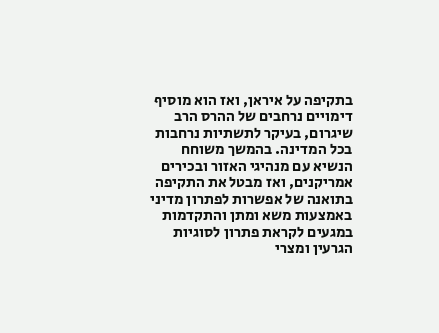בתקיפה על איראן, ואז הוא מוסיף דימויים נרחבים של ההרס הרב שיגרום, בעיקר לתשתיות נרחבות בכל המדינה. בהמשך משוחח הנשיא עם מנהיגי האזור ובכירים אמריקנים, ואז מבטל את התקיפה בתואנה של אפשרות לפתרון מדיני באמצעות משא ומתן והתקדמות במגעים לקראת פתרון לסוגיות הגרעין ומצרי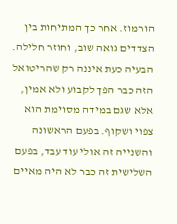הורמוז. אחר כך המתיחות בין הצדדים גואה שוב, וחוזר חלילה.
הבעיה כעת איננה רק שהריטואל הזה כבר הפך לקבוע ולא אמין, אלא שגם במידה מסוימת הוא צפוי ושקוף. בפעם הראשונה והשנייה זה אולי עוד עבד, בפעם השלישית זה כבר לא היה מאיים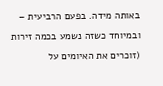באותה מידה. בפעם הרביעית – ובמיוחד כשזה נשמע בכמה זירות (זוכרים את האיומים על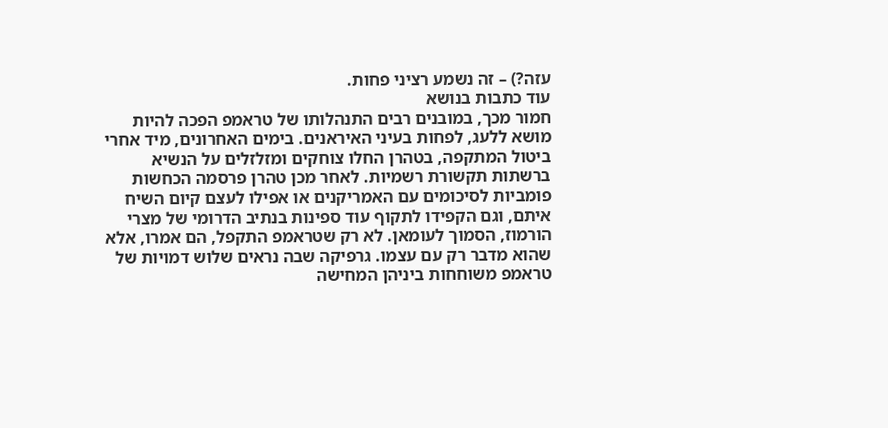עזה?) – זה נשמע רציני פחות.
עוד כתבות בנושא
חמור מכך, במובנים רבים התנהלותו של טראמפ הפכה להיות מושא ללעג, לפחות בעיני האיראנים. בימים האחרונים, מיד אחרי ביטול המתקפה, בטהרן החלו צוחקים ומזלזלים על הנשיא ברשתות תקשורת רשמיות. לאחר מכן טהרן פרסמה הכחשות פומביות לסיכומים עם האמריקנים או אפילו לעצם קיום השיח איתם, וגם הקפידו לתקוף עוד ספינות בנתיב הדרומי של מצרי הורמוז, הסמוך לעומאן. לא רק שטראמפ התקפל, הם אמרו, אלא שהוא מדבר רק עם עצמו. גרפיקה שבה נראים שלוש דמויות של טראמפ משוחחות ביניהן המחישה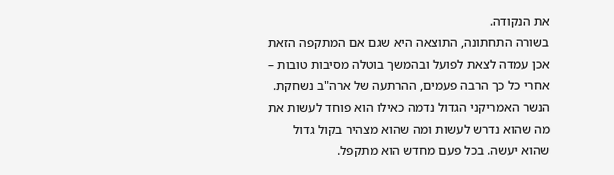את הנקודה.
בשורה התחתונה, התוצאה היא שגם אם המתקפה הזאת אכן עמדה לצאת לפועל ובהמשך בוטלה מסיבות טובות – אחרי כל כך הרבה פעמים, ההרתעה של ארה"ב נשחקת. הנשר האמריקני הגדול נדמה כאילו הוא פוחד לעשות את מה שהוא נדרש לעשות ומה שהוא מצהיר בקול גדול שהוא יעשה. בכל פעם מחדש הוא מתקפל.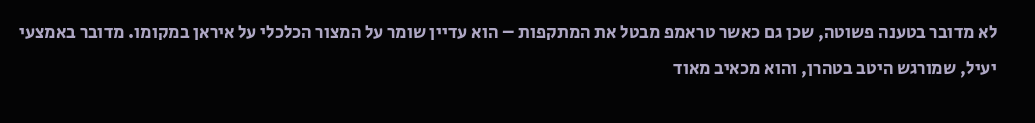לא מדובר בטענה פשוטה, שכן גם כאשר טראמפ מבטל את המתקפות – הוא עדיין שומר על המצור הכלכלי על איראן במקומו. מדובר באמצעי יעיל, שמורגש היטב בטהרן, והוא מכאיב מאוד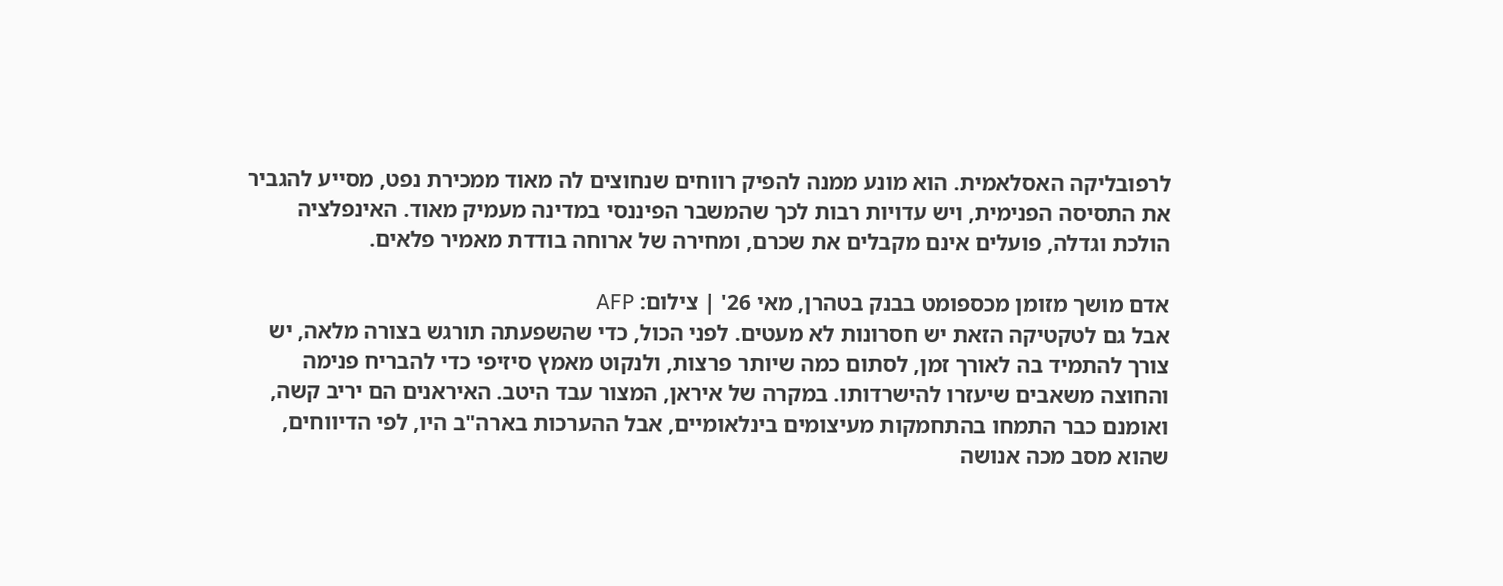לרפובליקה האסלאמית. הוא מונע ממנה להפיק רווחים שנחוצים לה מאוד ממכירת נפט, מסייע להגביר את התסיסה הפנימית, ויש עדויות רבות לכך שהמשבר הפיננסי במדינה מעמיק מאוד. האינפלציה הולכת וגדלה, פועלים אינם מקבלים את שכרם, ומחירה של ארוחה בודדת מאמיר פלאים.

אדם מושך מזומן מכספומט בבנק בטהרן, מאי 26' | צילום: AFP
אבל גם לטקטיקה הזאת יש חסרונות לא מעטים. לפני הכול, כדי שהשפעתה תורגש בצורה מלאה, יש צורך להתמיד בה לאורך זמן, לסתום כמה שיותר פרצות, ולנקוט מאמץ סיזיפי כדי להבריח פנימה והחוצה משאבים שיעזרו להישרדותו. במקרה של איראן, המצור עבד היטב. האיראנים הם יריב קשה, ואומנם כבר התמחו בהתחמקות מעיצומים בינלאומיים, אבל ההערכות בארה"ב היו, לפי הדיווחים, שהוא מסב מכה אנושה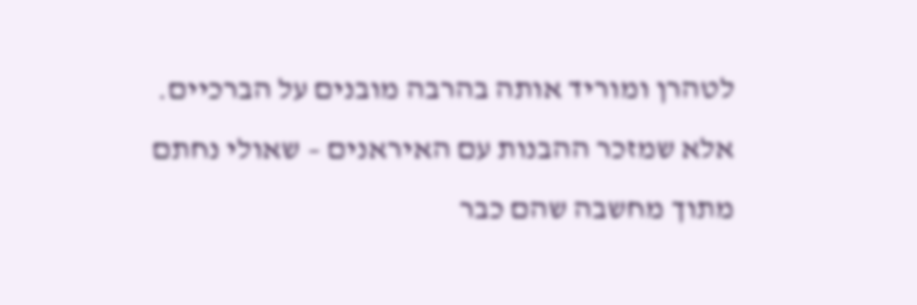לטהרן ומוריד אותה בהרבה מובנים על הברכיים.
אלא שמזכר ההבנות עם האיראנים – שאולי נחתם מתוך מחשבה שהם כבר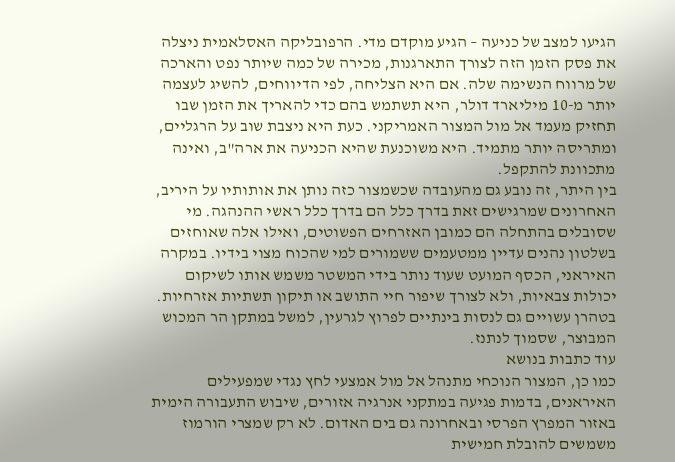הגיעו למצב של כניעה – הגיע מוקדם מדי. הרפובליקה האסלאמית ניצלה את פסק הזמן הזה לצורך התארגנות, מכירה של כמה שיותר נפט והארכה של מרווח הנשימה שלה. אם היא הצליחה, לפי הדיווחים, להשיג לעצמה יותר מ-10 מיליארד דולר, היא תשתמש בהם כדי להאריך את הזמן שבו תחזיק מעמד אל מול המצור האמריקני. כעת היא ניצבת שוב על הרגליים, ומתריסה יותר מתמיד. היא משוכנעת שהיא הכניעה את ארה"ב, ואינה מתכוונת להתקפל.
בין היתר, זה נובע גם מהעובדה שכשמצור כזה נותן את אותותיו על היריב, האחרונים שמרגישים זאת בדרך כלל הם בדרך כלל ראשי ההנהגה. מי שסובלים בהתחלה הם כמובן האזרחים הפשוטים, ואילו אלה שאוחזים בשלטון נהנים עדיין ממטעמים ששמורים למי שהכוח מצוי בידיו. במקרה האיראני, הכסף המועט שעוד נותר בידי המשטר משמש אותו לשיקום יכולות צבאיות, ולא לצורך שיפור חיי התושב או תיקון תשתיות אזרחיות. בטהרן עשויים גם לנסות בינתיים לפרוץ לגרעין, למשל במתקן הר המכוש המבוצר, שסמוך לנתנז.
עוד כתבות בנושא
כמו כן, המצור הנוכחי מתנהל אל מול אמצעי לחץ נגדי שמפעילים האיראנים, בדמות פגיעה במתקני אנרגיה אזורים, שיבוש התעבורה הימית באזור המפרץ הפרסי ובאחרונה גם בים האדום. לא רק שמצרי הורמוז משמשים להובלת חמישית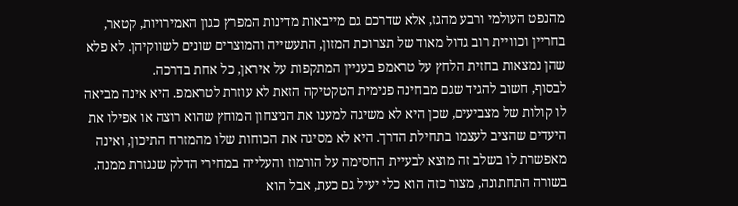מהנפט העולמי ורבע מהגז, אלא שדרכם גם מייבאות מדינות המפרץ כגון האמירויות, קטאר, בחריין וכוויית רוב גדול מאוד של תצרוכת המזון, התעשייה והמוצרים שונים לשווקיהן. לא פלא שהן נמצאות בחזית הלחץ על טראמפ בעניין המתקפות על איראן, כל אחת בדרכה.
לבסוף, חשוב להגיד שגם מבחינה פנימית הטקטיקה הזאת לא עוזרת לטראמפ. היא אינה מביאה לו קולות של מצביעים, שכן היא לא משיגה למענו את הניצחון המוחץ שהוא רוצה או אפילו את היעדים שהציב לעצמו בתחילת הדרך. היא לא מסיגה את הכוחות שלו מהמזרח התיכון, ואינה מאפשרת לו בשלב זה מוצא לבעיית החסימה על הורמוז והעלייה במחירי הדלק שנגזרת ממנה.
בשורה התחתונה, מצור כזה הוא כלי יעיל גם כעת, אבל הוא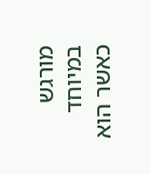מורגש במיוחד כאשר הוא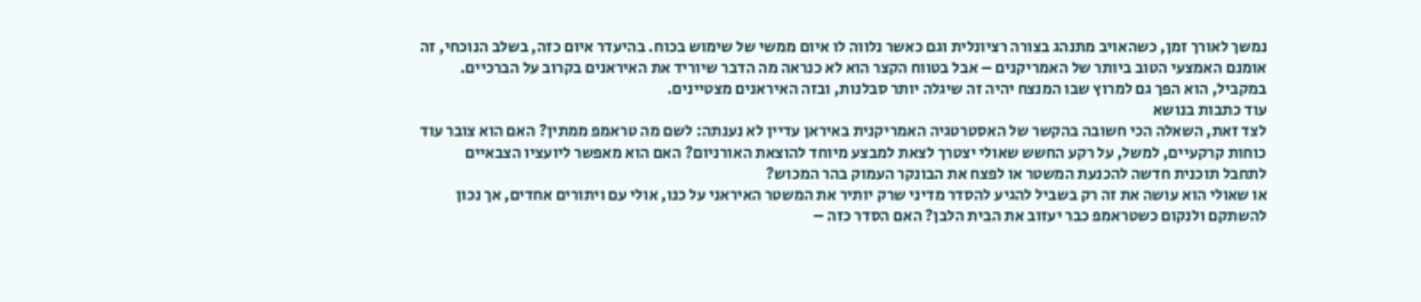נמשך לאורך זמן, כשהאויב מתנהג בצורה רציונלית וגם כאשר נלווה לו איום ממשי של שימוש בכוח. בהיעדר איום כזה, בשלב הנוכחי, זה אומנם האמצעי הטוב ביותר של האמריקנים – אבל בטווח הקצר הוא לא כנראה מה הדבר שיוריד את האיראנים בקרוב על הברכיים. במקביל, הוא הפך גם למרוץ שבו המנצח יהיה זה שיגלה יותר סבלנות, ובזה האיראנים מצטיינים.
עוד כתבות בנושא
לצד זאת, השאלה הכי חשובה בהקשר של האסטרטגיה האמריקנית באיראן עדיין לא נענתה: לשם מה טראמפ ממתין? האם הוא צובר עוד כוחות קרקעיים, למשל, על רקע החשש שאולי יצטרך לצאת למבצע מיוחד להוצאת האורניום? האם הוא מאפשר ליועציו הצבאיים לתחבל תוכנית חדשה להכנעת המשטר או לפצח את הבונקר העמוק בהר המכוש?
או שאולי הוא עושה את זה רק בשביל להגיע להסדר מדיני שרק יותיר את המשטר האיראני על כנו, אולי עם ויתורים אחדים, אך נכון להשתקם ולנקום כשטראמפ כבר יעזוב את הבית הלבן? האם הסדר כזה –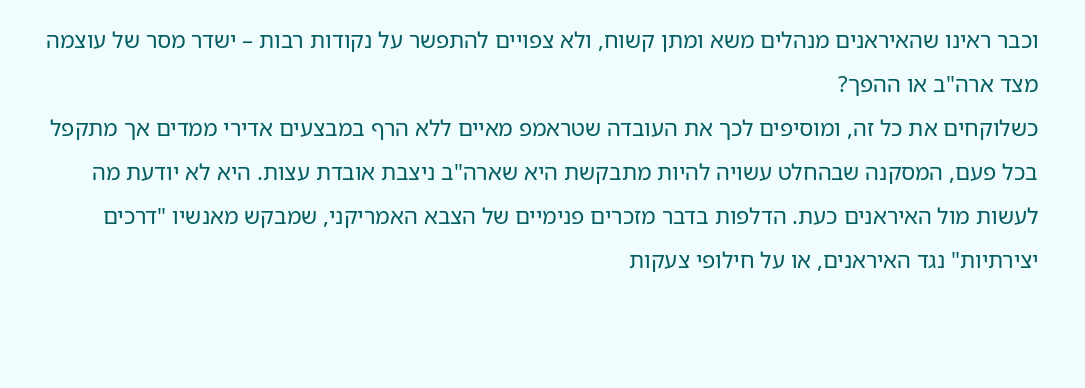וכבר ראינו שהאיראנים מנהלים משא ומתן קשוח, ולא צפויים להתפשר על נקודות רבות – ישדר מסר של עוצמה מצד ארה"ב או ההפך?
כשלוקחים את כל זה, ומוסיפים לכך את העובדה שטראמפ מאיים ללא הרף במבצעים אדירי ממדים אך מתקפל בכל פעם, המסקנה שבהחלט עשויה להיות מתבקשת היא שארה"ב ניצבת אובדת עצות. היא לא יודעת מה לעשות מול האיראנים כעת. הדלפות בדבר מזכרים פנימיים של הצבא האמריקני, שמבקש מאנשיו "דרכים יצירתיות" נגד האיראנים, או על חילופי צעקות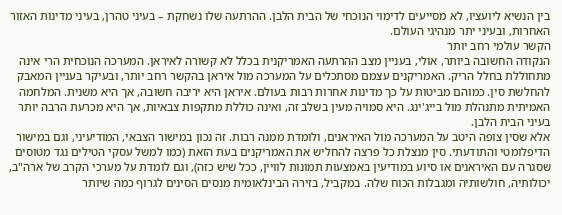בין הנשיא ליועציו, לא מסייעים לדימוי הנוכחי של הבית הלבן. ההרתעה שלו נשחקת – בעיני טהרן, בעיני מדינות האזור האחרות, ובעיני יתר מנהיגי העולם.
הקשר עולמי רחב יותר
הנקודה החשובה ביותר, אולי, בעניין מצב ההרתעה האמריקנית בכלל לא קשורה לאיראן. המערכה הנוכחית הרי אינה מתחוללת בחלל הריק. האמריקנים עצמם מסתכלים על המערכה מול איראן בהקשר רחב יותר, ובעיקר בעניין המאבק להחלשת סין. כמוהם מביטות על כך מדינות אחרות רבות בעולם. איראן היא יריבה חשובה, אך היא משנית. המלחמה האמיתית מתנהלת מול בייג'ינג. היא סמויה מעין בשלב זה, ואינה כוללת מתקפות צבאיות, אך היא מכרעת הרבה יותר בעיני הבית הלבן.
אלא שסין צופה היטב על המערכה מול האיראנים, ולומדת ממנה רבות. זה נכון במישור הצבאי, המודיעיני, וגם במישור הדיפלומטי והתודעתי. סין מנצלת כל פרצה להחליש את האמריקנים בעת הזאת (כמו למשל עסקי הטילים נגד מטוסים שסגרה עם האיראנים או סיוע במודיעין באמצעות תמונות לוויין, ככל שיש כזה), וגם לומדת על מערכי הקרב של ארה"ב, יכולותיה, חולשותיה ומגבלות הכוח שלה. במקביל, בזירה הבינלאומית מנסים הסינים לגרוף כמה שיותר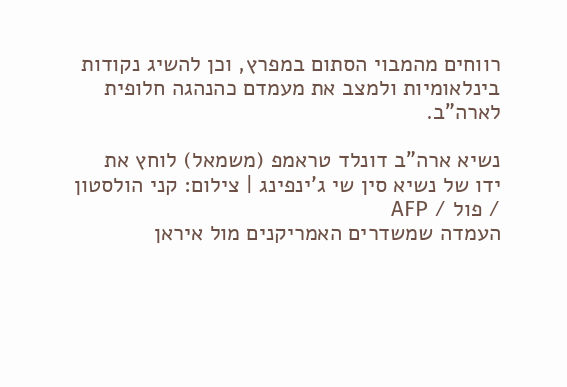רווחים מהמבוי הסתום במפרץ, וכן להשיג נקודות בינלאומיות ולמצב את מעמדם כהנהגה חלופית לארה"ב.

נשיא ארה"ב דונלד טראמפ (משמאל) לוחץ את ידו של נשיא סין שי ג'ינפינג | צילום: קני הולסטון / פול / AFP
העמדה שמשדרים האמריקנים מול איראן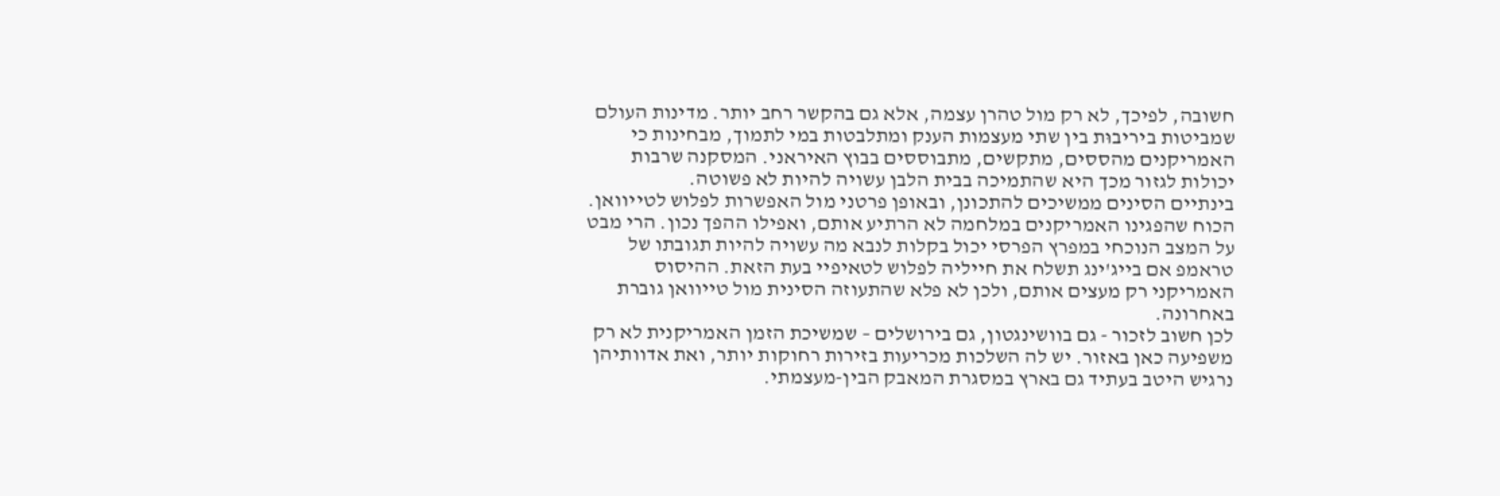חשובה, לפיכך, לא רק מול טהרן עצמה, אלא גם בהקשר רחב יותר. מדינות העולם שמביטות ביריבוּת בין שתי מעצמות הענק ומתלבטות במי לתמוך, מבחינות כי האמריקנים מהססים, מתקשים, מתבוססים בבוץ האיראני. המסקנה שרבות יכולות לגזור מכך היא שהתמיכה בבית הלבן עשויה להיות לא פשוטה.
בינתיים הסינים ממשיכים להתכונן, ובאופן פרטני מול האפשרות לפלוש לטייוואן. הכוח שהפגינו האמריקנים במלחמה לא הרתיע אותם, ואפילו ההפך נכון. הרי מבט על המצב הנוכחי במפרץ הפרסי יכול בקלות לנבא מה עשויה להיות תגובתו של טראמפ אם בייג'ינג תשלח את חייליה לפלוש לטאיפיי בעת הזאת. ההיסוס האמריקני רק מעצים אותם, ולכן לא פלא שהתעוזה הסינית מול טייוואן גוברת באחרונה.
לכן חשוב לזכור - גם בוושינגטון, גם בירושלים – שמשיכת הזמן האמריקנית לא רק משפיעה כאן באזור. יש לה השלכות מכריעות בזירות רחוקות יותר, ואת אדוותיהן נרגיש היטב בעתיד גם בארץ במסגרת המאבק הבין-מעצמתי.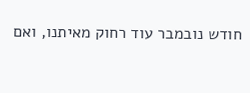חודש נובמבר עוד רחוק מאיתנו, ואם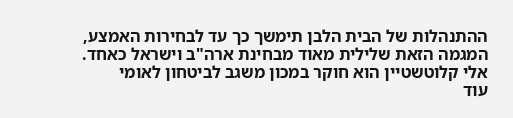ההתנהלות של הבית הלבן תימשך כך עד לבחירות האמצע, המגמה הזאת שלילית מאוד מבחינת ארה"ב וישראל כאחד.
אלי קלוטשטיין הוא חוקר במכון משגב לביטחון לאומי
עוד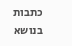כתבות בנושא